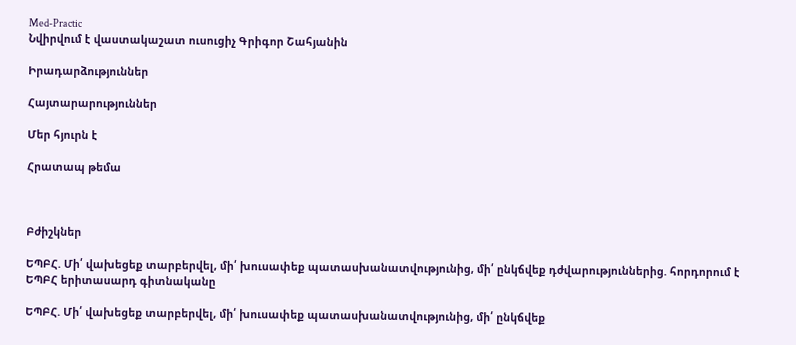Med-Practic
Նվիրվում է վաստակաշատ ուսուցիչ Գրիգոր Շահյանին

Իրադարձություններ

Հայտարարություններ

Մեր հյուրն է

Հրատապ թեմա



Բժիշկներ

ԵՊԲՀ. Մի՛ վախեցեք տարբերվել, մի՛ խուսափեք պատասխանատվությունից, մի՛ ընկճվեք դժվարություններից. հորդորում է ԵՊԲՀ երիտասարդ գիտնականը

ԵՊԲՀ. Մի՛ վախեցեք տարբերվել, մի՛ խուսափեք պատասխանատվությունից, մի՛ ընկճվեք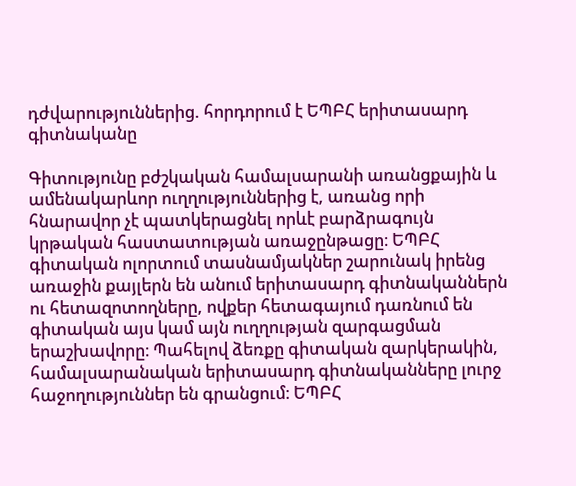դժվարություններից. հորդորում է ԵՊԲՀ երիտասարդ գիտնականը

Գիտությունը բժշկական համալսարանի առանցքային և ամենակարևոր ուղղություններից է, առանց որի հնարավոր չէ պատկերացնել որևէ բարձրագույն կրթական հաստատության առաջընթացը։ ԵՊԲՀ գիտական ոլորտում տասնամյակներ շարունակ իրենց առաջին քայլերն են անում երիտասարդ գիտնականներն ու հետազոտողները, ովքեր հետագայում դառնում են գիտական այս կամ այն ուղղության զարգացման երաշխավորը։ Պահելով ձեռքը գիտական զարկերակին, համալսարանական երիտասարդ գիտնականները լուրջ հաջողություններ են գրանցում։ ԵՊԲՀ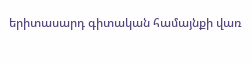երիտասարդ գիտական համայնքի վառ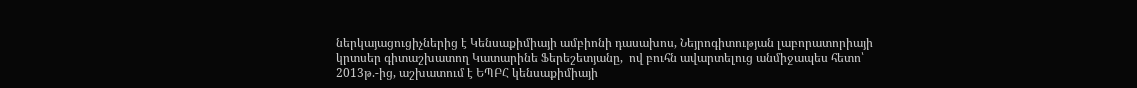ներկայացուցիչներից է Կենսաքիմիայի ամբիոնի դասախոս, Նեյրոգիտության լաբորատորիայի կրտսեր գիտաշխատող Կատարինե Ֆերեշետյանը,  ով բուհն ավարտելուց անմիջապես հետո՝ 2013թ.-ից, աշխատում է ԵՊԲՀ կենսաքիմիայի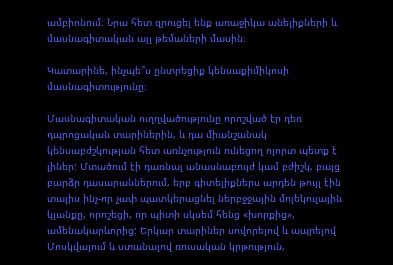ամբիոնում։ Նրա հետ զրուցել ենք առաջիկա անելիքների և մասնագիտական այլ թեմաների մասին։

Կատարինե, ինչպե՞ս ընտրեցիք կենսաքիմիկոսի մասնագիտությունը։

Մասնագիտական ուղղվածությունը որոշված էր դեռ դպրոցական տարիներին, և դա միանշանակ կենսաբժշկության հետ առնչություն ունեցող ոլորտ պետք է լիներ: Մտածում էի դառնալ անասնաբույժ կամ բժիշկ, բայց բարձր դասարաններում, երբ գիտելիքներս արդեն թույլ էին տալիս ինչ-որ չափ պատկերացնել ներբջջային մոլեկուլային կյանքը, որոշեցի, որ պիտի սկսեմ հենց «խորքից», ամենակարևորից: Երկար տարիներ սովորելով և ապրելով Մոսկվայում և ստանալով ռուսական կրթություն,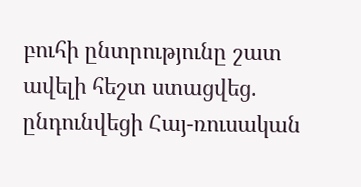բուհի ընտրությունը շատ ավելի հեշտ ստացվեց. ընդունվեցի Հայ-ռուսական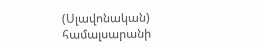(Սլավոնական) համալսարանի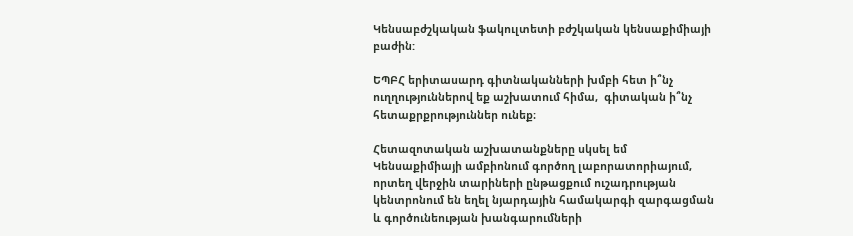Կենսաբժշկական ֆակուլտետի բժշկական կենսաքիմիայի բաժին:

ԵՊԲՀ երիտասարդ գիտնականների խմբի հետ ի՞նչ ուղղություններով եք աշխատում հիմա,  գիտական ի՞նչ հետաքրքրություններ ունեք։

Հետազոտական աշխատանքները սկսել եմ Կենսաքիմիայի ամբիոնում գործող լաբորատորիայում, որտեղ վերջին տարիների ընթացքում ուշադրության կենտրոնում են եղել նյարդային համակարգի զարգացման և գործունեության խանգարումների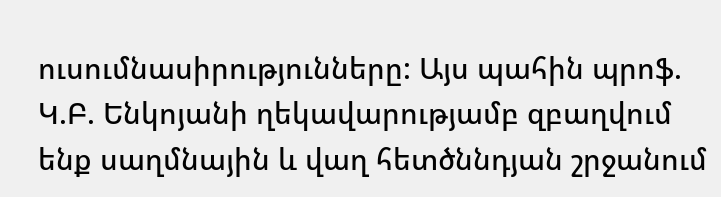ուսումնասիրությունները: Այս պահին պրոֆ. Կ.Բ. Ենկոյանի ղեկավարությամբ զբաղվում ենք սաղմնային և վաղ հետծննդյան շրջանում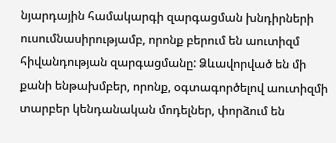նյարդային համակարգի զարգացման խնդիրների ուսումնասիրությամբ, որոնք բերում են աուտիզմ հիվանդության զարգացմանը: Ձևավորված են մի քանի ենթախմբեր, որոնք, օգտագործելով աուտիզմի տարբեր կենդանական մոդելներ, փորձում են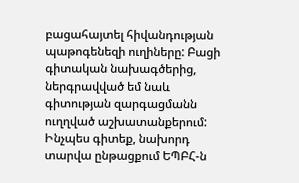բացահայտել հիվանդության պաթոգենեզի ուղիները: Բացի գիտական նախագծերից, ներգրավված եմ նաև գիտության զարգացմանն ուղղված աշխատանքերում: Ինչպես գիտեք, նախորդ տարվա ընթացքում ԵՊԲՀ-ն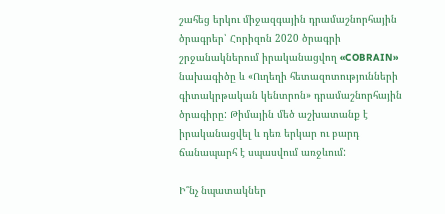շահեց երկու միջազգային դրամաշնորհային ծրագրեր՝ Հորիզոն 2020 ծրագրի շրջանակներում իրականացվող «COBRAIN» նախագիծը և «Ուղեղի հետազոտությունների գիտակրթական կենտրոն» դրամաշնորհային ծրագիրը: Թիմային մեծ աշխատանք է իրականացվել և դեռ երկար ու բարդ ճանապարհ է սպասվում առջևում:

Ի՞նչ նպատակներ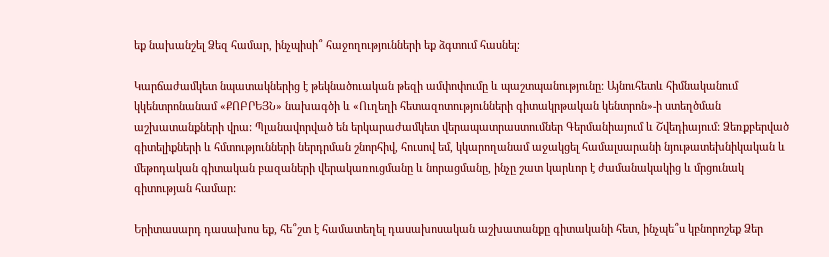եք նախանշել Ձեզ համար, ինչպիսի՞ հաջողությունների եք ձգտում հասնել։

Կարճաժամկետ նպատակներից է թեկնածուական թեզի ամփոփումը և պաշտպանությունը: Այնուհետև հիմնականում կկենտրոնանամ «ՔՈԲՐԵՅՆ» նախագծի և «Ուղեղի հետազոտությունների գիտակրթական կենտրոն»-ի ստեղծման աշխատանքների վրա: Պլանավորված են երկարաժամկետ վերապատրաստումներ Գերմանիայում և Շվեդիայում: Ձեռքբերված գիտելիքների և հմտությունների ներդրման շնորհիվ, հուսով եմ, կկարողանամ աջակցել համալսարանի նյութատեխնիկական և մեթոդական գիտական բազաների վերակառուցմանը և նորացմանը, ինչը շատ կարևոր է ժամանակակից և մրցունակ գիտության համար:

Երիտասարդ դասախոս եք, հե՞շտ է համատեղել դասախոսական աշխատանքը գիտականի հետ, ինչպե՞ս կբնորոշեք Ձեր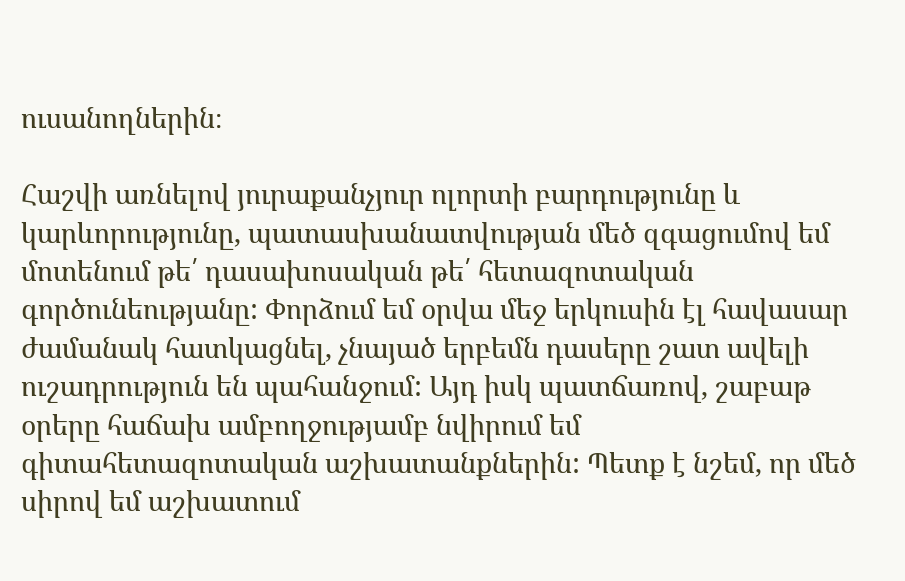ուսանողներին։

Հաշվի առնելով յուրաքանչյուր ոլորտի բարդությունը և կարևորությունը, պատասխանատվության մեծ զգացումով եմ մոտենում թե՛ դասախոսական թե՛ հետազոտական գործունեությանը: Փորձում եմ օրվա մեջ երկուսին էլ հավասար ժամանակ հատկացնել, չնայած երբեմն դասերը շատ ավելի ուշադրություն են պահանջում: Այդ իսկ պատճառով, շաբաթ օրերը հաճախ ամբողջությամբ նվիրում եմ գիտահետազոտական աշխատանքներին: Պետք է նշեմ, որ մեծ սիրով եմ աշխատում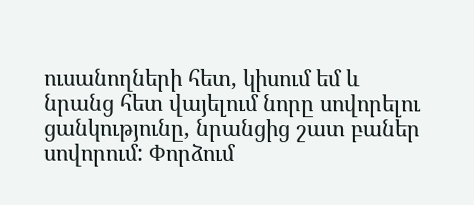ուսանողների հետ, կիսում եմ և նրանց հետ վայելում նորը սովորելու ցանկությունը, նրանցից շատ բաներ սովորում: Փորձում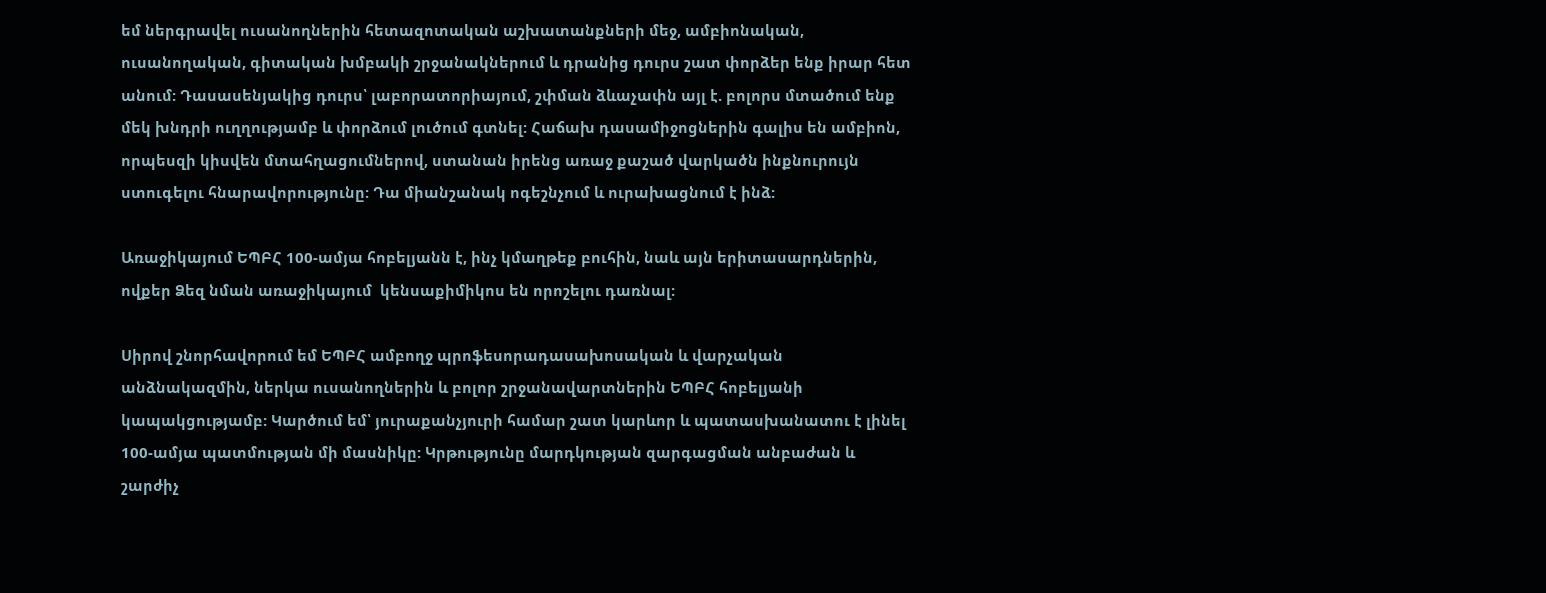եմ ներգրավել ուսանողներին հետազոտական աշխատանքների մեջ, ամբիոնական, ուսանողական, գիտական խմբակի շրջանակներում և դրանից դուրս շատ փորձեր ենք իրար հետ անում: Դասասենյակից դուրս՝ լաբորատորիայում, շփման ձևաչափն այլ է. բոլորս մտածում ենք մեկ խնդրի ուղղությամբ և փորձում լուծում գտնել: Հաճախ դասամիջոցներին գալիս են ամբիոն, որպեսզի կիսվեն մտահղացումներով, ստանան իրենց առաջ քաշած վարկածն ինքնուրույն ստուգելու հնարավորությունը: Դա միանշանակ ոգեշնչում և ուրախացնում է ինձ:

Առաջիկայում ԵՊԲՀ 100-ամյա հոբելյանն է, ինչ կմաղթեք բուհին, նաև այն երիտասարդներին, ովքեր Ձեզ նման առաջիկայում  կենսաքիմիկոս են որոշելու դառնալ:

Սիրով շնորհավորում եմ ԵՊԲՀ ամբողջ պրոֆեսորադասախոսական և վարչական անձնակազմին, ներկա ուսանողներին և բոլոր շրջանավարտներին ԵՊԲՀ հոբելյանի կապակցությամբ: Կարծում եմ՝ յուրաքանչյուրի համար շատ կարևոր և պատասխանատու է լինել 100-ամյա պատմության մի մասնիկը: Կրթությունը մարդկության զարգացման անբաժան և շարժիչ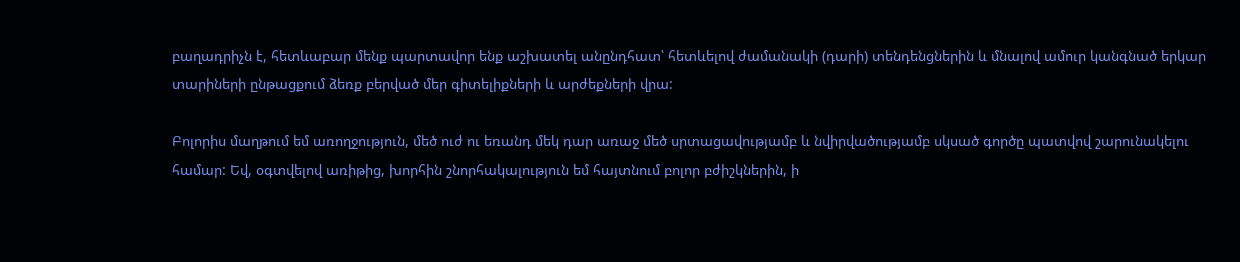բաղադրիչն է, հետևաբար մենք պարտավոր ենք աշխատել անընդհատ՝ հետևելով ժամանակի (դարի) տենդենցներին և մնալով ամուր կանգնած երկար տարիների ընթացքում ձեռք բերված մեր գիտելիքների և արժեքների վրա:

Բոլորիս մաղթում եմ առողջություն, մեծ ուժ ու եռանդ մեկ դար առաջ մեծ սրտացավությամբ և նվիրվածությամբ սկսած գործը պատվով շարունակելու համար: Եվ, օգտվելով առիթից, խորհին շնորհակալություն եմ հայտնում բոլոր բժիշկներին, ի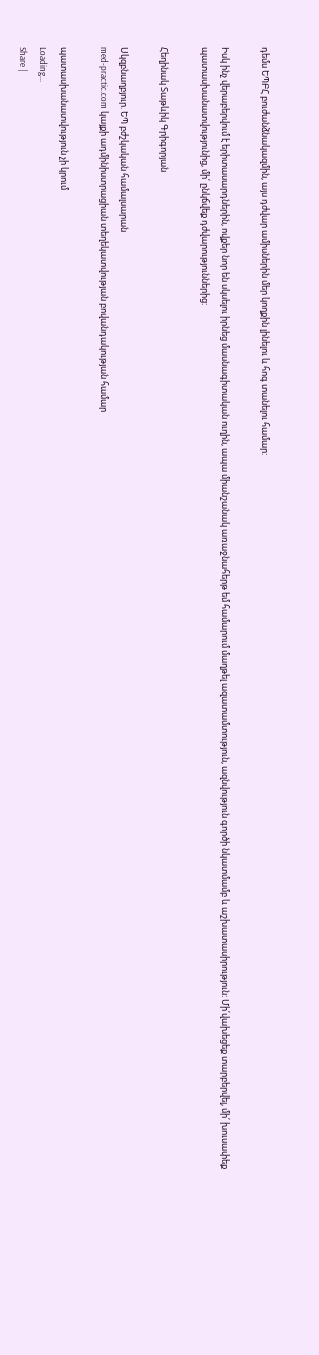դեմս ԵՊԲՀ բուժանձնակազմին, այս դժվար ամիսներին մեր կողքին լինելու և հոգ տանելու համար:

Իսկ ինչ վերաբերվում է երիտասարդներին, ովքեր նոր են սկսելու իրնեց մասնագիտական ուղին, ապա միանշանակ առաջնահերթ եմ համարում մաղթել ազատամտություն, ազնվություն գործի նկատմամբ և աշխատասիրություն: Մի՛վախեցեք տարբերվել, մի՛ խուսափեք պատասխանատվությունից, մի՛ ընկճվեք դժվարություններից:

Հեղինակ Տաթևիկ Գրիգորյան

Սկզբնաղբյուր. ԵՊ բժշկական համալսարան
med-practic.com կայքի ադմինիստրացիան տեղեկատվության բովանդակության համար

պատասխանատվություն չի կրում
Loading...
Share |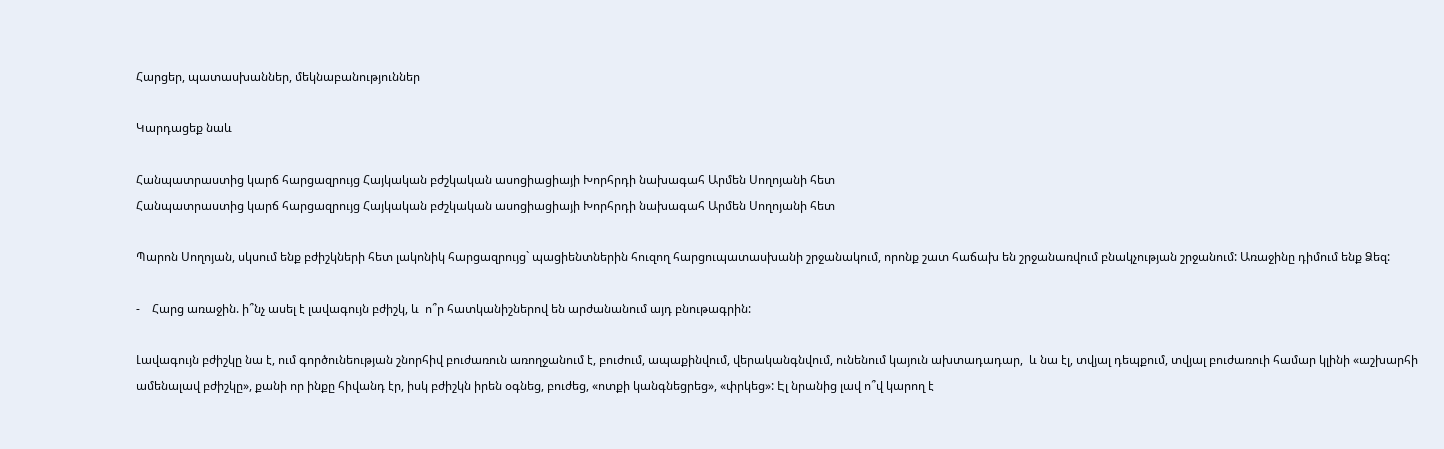Հարցեր, պատասխաններ, մեկնաբանություններ

Կարդացեք նաև

Հանպատրաստից կարճ հարցազրույց Հայկական բժշկական ասոցիացիայի Խորհրդի նախագահ Արմեն Սողոյանի հետ
Հանպատրաստից կարճ հարցազրույց Հայկական բժշկական ասոցիացիայի Խորհրդի նախագահ Արմեն Սողոյանի հետ

Պարոն Սողոյան, սկսում ենք բժիշկների հետ լակոնիկ հարցազրույց` պացիենտներին հուզող հարցուպատասխանի շրջանակում, որոնք շատ հաճախ են շրջանառվում բնակչության շրջանում: Առաջինը դիմում ենք Ձեզ:

-    Հարց առաջին. ի՞նչ ասել է լավագույն բժիշկ, և  ո՞ր հատկանիշներով են արժանանում այդ բնութագրին:

Լավագույն բժիշկը նա է, ում գործունեության շնորհիվ բուժառուն առողջանում է, բուժում, ապաքինվում, վերականգնվում, ունենում կայուն ախտադադար,  և նա էլ, տվյալ դեպքում, տվյալ բուժառուի համար կլինի «աշխարհի ամենալավ բժիշկը», քանի որ ինքը հիվանդ էր, իսկ բժիշկն իրեն օգնեց, բուժեց, «ոտքի կանգնեցրեց», «փրկեց»: Էլ նրանից լավ ո՞վ կարող է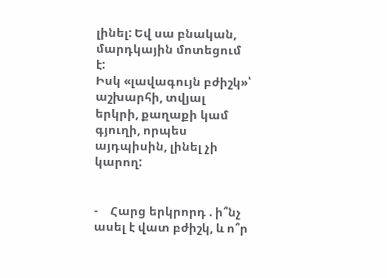լինել: Եվ սա բնական, մարդկային մոտեցում է:
Իսկ «լավագույն բժիշկ»՝ աշխարհի, տվյալ երկրի, քաղաքի կամ գյուղի, որպես այդպիսին, լինել չի կարող:


-    Հարց երկրորդ . ի՞նչ ասել է վատ բժիշկ, և ո՞ր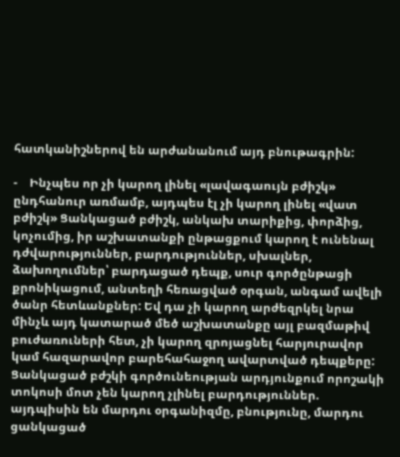հատկանիշներով են արժանանում այդ բնութագրին:

-    Ինչպես որ չի կարող լինել «լավագաույն բժիշկ» ընդհանուր առմամբ, այդպես էլ չի կարող լինել «վատ բժիշկ» Ցանկացած բժիշկ, անկախ տարիքից, փորձից, կոչումից, իր աշխատանքի ընթացքում կարող է ունենալ դժվարություններ, բարդություններ, սխալներ, ձախողումներ՝ բարդացած դեպք, սուր գործընթացի քրոնիկացում, անտեղի հեռացված օրգան, անգամ ավելի ծանր հետևանքներ: Եվ դա չի կարող արժեզրկել նրա մինչև այդ կատարած մեծ աշխատանքը այլ բազմաթիվ բուժառուների հետ, չի կարող զրոյացնել հարյուրավոր կամ հազարավոր բարեհահաջող ավարտված դեպքերը:
Ցանկացած բժշկի գործունեության արդյունքում որոշակի տոկոսի մոտ չեն կարող չլինել բարդություններ. այդպիսին են մարդու օրգանիզմը, բնությունը, մարդու ցանկացած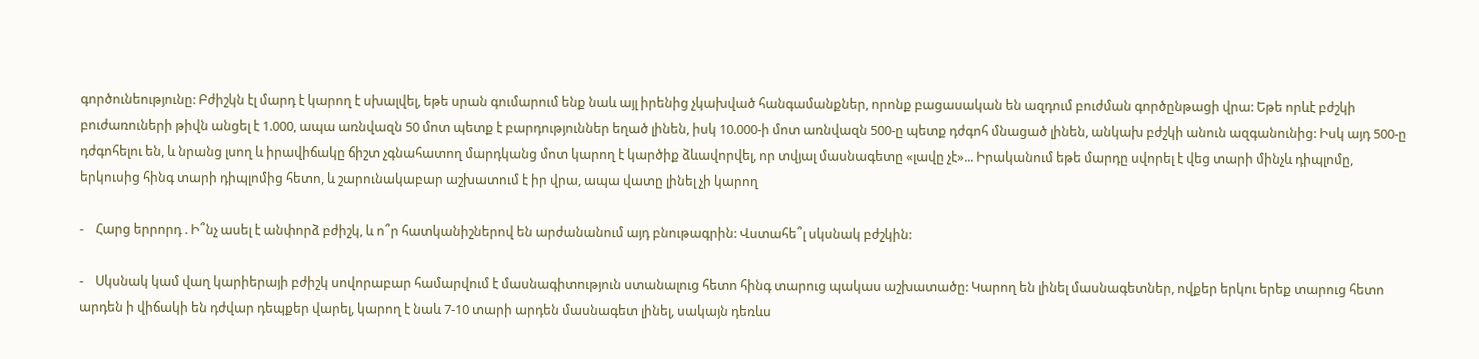գործունեությունը: Բժիշկն էլ մարդ է կարող է սխալվել, եթե սրան գումարում ենք նաև այլ իրենից չկախված հանգամանքներ, որոնք բացասական են ազդում բուժման գործընթացի վրա: Եթե որևէ բժշկի բուժառուների թիվն անցել է 1.000, ապա առնվազն 50 մոտ պետք է բարդություններ եղած լինեն, իսկ 10.000-ի մոտ առնվազն 500-ը պետք դժգոհ մնացած լինեն, անկախ բժշկի անուն ազգանունից: Իսկ այդ 500-ը դժգոհելու են, և նրանց լսող և իրավիճակը ճիշտ չգնահատող մարդկանց մոտ կարող է կարծիք ձևավորվել, որ տվյալ մասնագետը «լավը չէ»... Իրականում եթե մարդը սվորել է վեց տարի մինչև դիպլոմը, երկուսից հինգ տարի դիպլոմից հետո, և շարունակաբար աշխատում է իր վրա, ապա վատը լինել չի կարող

-    Հարց երրորդ . Ի՞նչ ասել է անփորձ բժիշկ, և ո՞ր հատկանիշներով են արժանանում այդ բնութագրին: Վստահե՞լ սկսնակ բժշկին:

-    Սկսնակ կամ վաղ կարիերայի բժիշկ սովորաբար համարվում է մասնագիտություն ստանալուց հետո հինգ տարուց պակաս աշխատածը: Կարող են լինել մասնագետներ, ովքեր երկու երեք տարուց հետո արդեն ի վիճակի են դժվար դեպքեր վարել, կարող է նաև 7-10 տարի արդեն մասնագետ լինել, սակայն դեռևս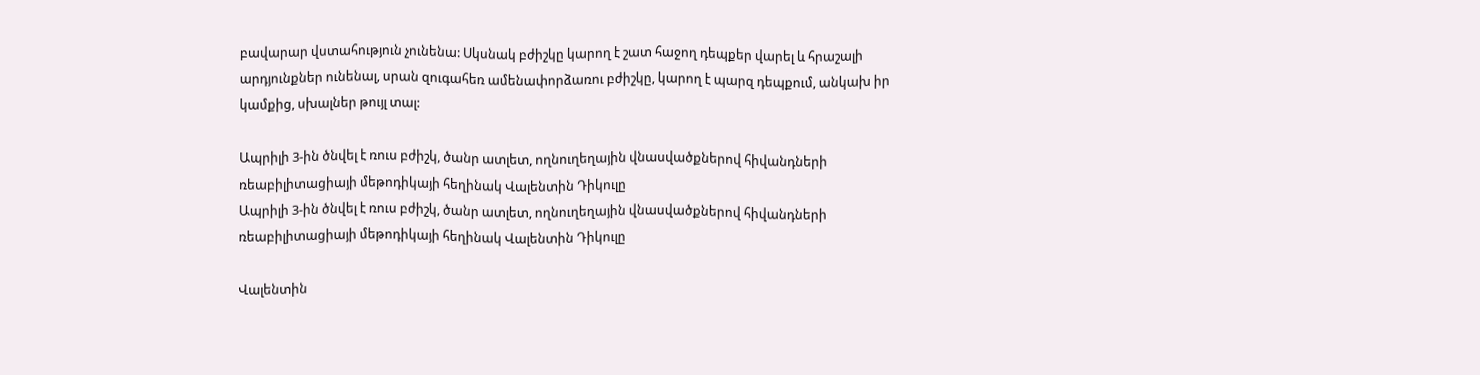բավարար վստահություն չունենա: Սկսնակ բժիշկը կարող է շատ հաջող դեպքեր վարել և հրաշալի արդյունքներ ունենալ, սրան զուգահեռ ամենափորձառու բժիշկը, կարող է պարզ դեպքում, անկախ իր կամքից, սխալներ թույլ տալ:

Ապրիլի 3-ին ծնվել է ռուս բժիշկ, ծանր ատլետ, ողնուղեղային վնասվածքներով հիվանդների ռեաբիլիտացիայի մեթոդիկայի հեղինակ Վալենտին Դիկուլը
Ապրիլի 3-ին ծնվել է ռուս բժիշկ, ծանր ատլետ, ողնուղեղային վնասվածքներով հիվանդների ռեաբիլիտացիայի մեթոդիկայի հեղինակ Վալենտին Դիկուլը

Վալենտին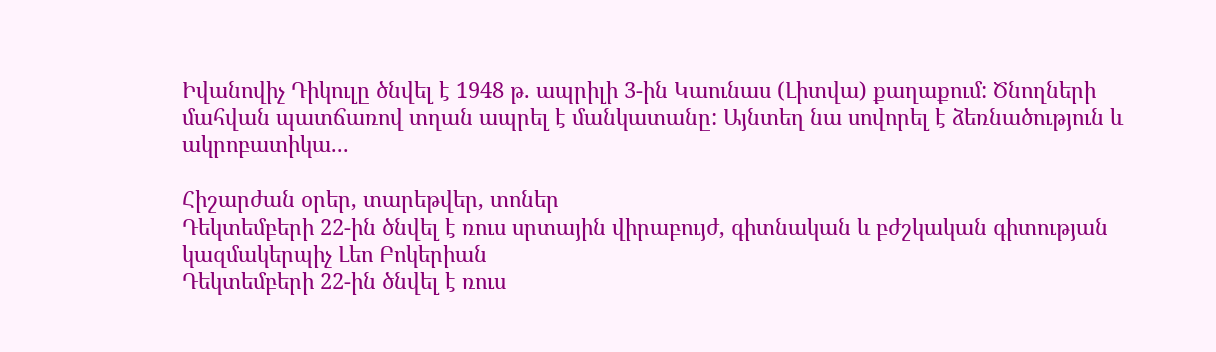Իվանովիչ Դիկուլը ծնվել է 1948 թ. ապրիլի 3-ին Կաունաս (Լիտվա) քաղաքում: Ծնողների մահվան պատճառով տղան ապրել է մանկատանը: Այնտեղ նա սովորել է ձեռնածություն և ակրոբատիկա...

Հիշարժան օրեր, տարեթվեր, տոներ
Դեկտեմբերի 22-ին ծնվել է ռուս սրտային վիրաբույժ, գիտնական և բժշկական գիտության կազմակերպիչ Լեո Բոկերիան
Դեկտեմբերի 22-ին ծնվել է ռուս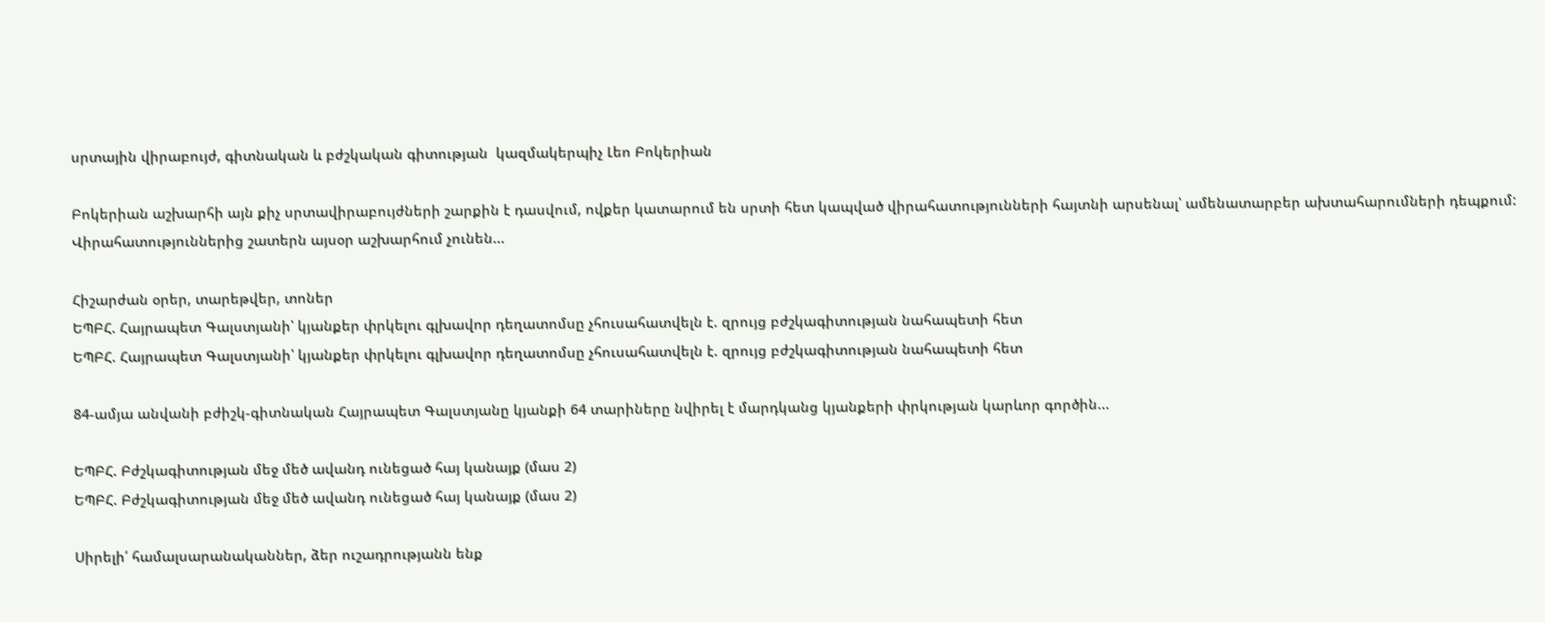սրտային վիրաբույժ, գիտնական և բժշկական գիտության  կազմակերպիչ Լեո Բոկերիան

Բոկերիան աշխարհի այն քիչ սրտավիրաբույժների շարքին է դասվում, ովքեր կատարում են սրտի հետ կապված վիրահատությունների հայտնի արսենալ՝ ամենատարբեր ախտահարումների դեպքում: Վիրահատություններից շատերն այսօր աշխարհում չունեն...

Հիշարժան օրեր, տարեթվեր, տոներ
ԵՊԲՀ. Հայրապետ Գալստյանի՝ կյանքեր փրկելու գլխավոր դեղատոմսը չհուսահատվելն է. զրույց բժշկագիտության նահապետի հետ
ԵՊԲՀ. Հայրապետ Գալստյանի՝ կյանքեր փրկելու գլխավոր դեղատոմսը չհուսահատվելն է. զրույց բժշկագիտության նահապետի հետ

84-ամյա անվանի բժիշկ-գիտնական Հայրապետ Գալստյանը կյանքի 64 տարիները նվիրել է մարդկանց կյանքերի փրկության կարևոր գործին...

ԵՊԲՀ. Բժշկագիտության մեջ մեծ ավանդ ունեցած հայ կանայք (մաս 2)
ԵՊԲՀ. Բժշկագիտության մեջ մեծ ավանդ ունեցած հայ կանայք (մաս 2)

Սիրելի՛ համալսարանականներ, ձեր ուշադրությանն ենք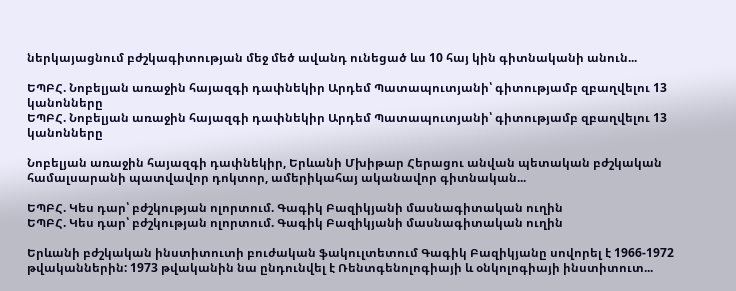ներկայացնում բժշկագիտության մեջ մեծ ավանդ ունեցած ևս 10 հայ կին գիտնականի անուն...

ԵՊԲՀ. Նոբելյան առաջին հայազգի դափնեկիր Արդեմ Պատապուտյանի՝ գիտությամբ զբաղվելու 13 կանոնները
ԵՊԲՀ. Նոբելյան առաջին հայազգի դափնեկիր Արդեմ Պատապուտյանի՝ գիտությամբ զբաղվելու 13 կանոնները

Նոբելյան առաջին հայազգի դափնեկիր, Երևանի Մխիթար Հերացու անվան պետական բժշկական համալսարանի պատվավոր դոկտոր, ամերիկահայ ականավոր գիտնական...

ԵՊԲՀ. Կես դար՝ բժշկության ոլորտում. Գագիկ Բազիկյանի մասնագիտական ուղին
ԵՊԲՀ. Կես դար՝ բժշկության ոլորտում. Գագիկ Բազիկյանի մասնագիտական ուղին

Երևանի բժշկական ինստիտուտի բուժական ֆակուլտետում Գագիկ Բազիկյանը սովորել է 1966-1972 թվականներին: 1973 թվականին նա ընդունվել է Ռենտգենոլոգիայի և օնկոլոգիայի ինստիտուտ...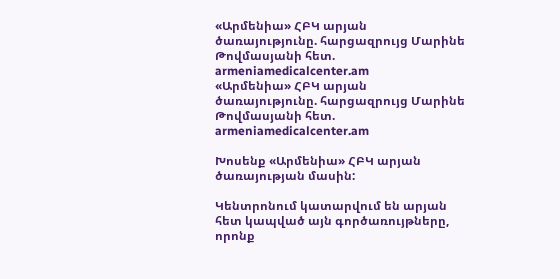«Արմենիա» ՀԲԿ արյան ծառայությունը. հարցազրույց Մարինե Թովմասյանի հետ. armeniamedicalcenter.am
«Արմենիա» ՀԲԿ արյան ծառայությունը. հարցազրույց Մարինե Թովմասյանի հետ. armeniamedicalcenter.am

Խոսենք «Արմենիա» ՀԲԿ արյան ծառայության մասին:

Կենտրոնում կատարվում են արյան հետ կապված այն գործառույթները, որոնք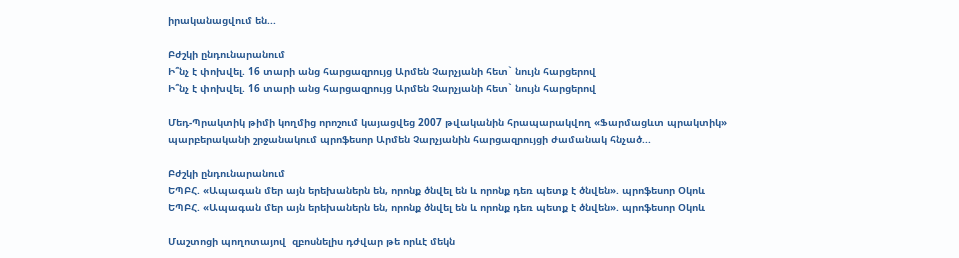իրականացվում են...

Բժշկի ընդունարանում
Ի՞նչ է փոխվել. 16 տարի անց հարցազրույց Արմեն Չարչյանի հետ` նույն հարցերով
Ի՞նչ է փոխվել. 16 տարի անց հարցազրույց Արմեն Չարչյանի հետ` նույն հարցերով

Մեդ-Պրակտիկ թիմի կողմից որոշում կայացվեց 2007 թվականին հրապարակվող «Ֆարմացևտ պրակտիկ» պարբերականի շրջանակում պրոֆեսոր Արմեն Չարչյանին հարցազրույցի ժամանակ հնչած...

Բժշկի ընդունարանում
ԵՊԲՀ. «Ապագան մեր այն երեխաներն են, որոնք ծնվել են և որոնք դեռ պետք է ծնվեն». պրոֆեսոր Օկոև
ԵՊԲՀ. «Ապագան մեր այն երեխաներն են, որոնք ծնվել են և որոնք դեռ պետք է ծնվեն». պրոֆեսոր Օկոև

Մաշտոցի պողոտայով  զբոսնելիս դժվար թե որևէ մեկն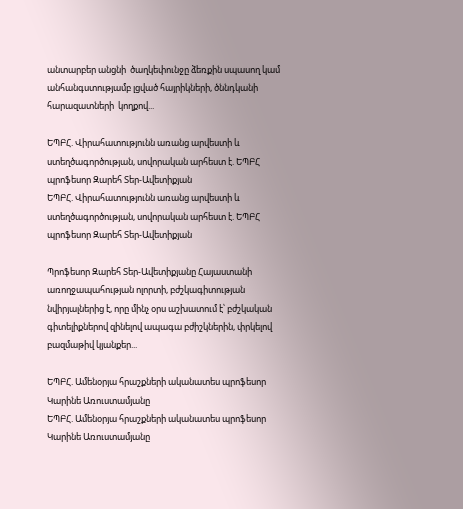անտարբեր անցնի  ծաղկեփունջը ձեռքին սպասող կամ անհանգստությամբ լցված հայրիկների, ծննդկանի հարազատների  կողքով...

ԵՊԲՀ. Վիրահատությունն առանց արվեստի և ստեղծագործության, սովորական արհեստ է. ԵՊԲՀ պրոֆեսոր Զարեհ Տեր-Ավետիքյան
ԵՊԲՀ. Վիրահատությունն առանց արվեստի և ստեղծագործության, սովորական արհեստ է. ԵՊԲՀ պրոֆեսոր Զարեհ Տեր-Ավետիքյան

Պրոֆեսոր Զարեհ Տեր-Ավետիքյանը Հայաստանի առողջապահության ոլորտի, բժշկագիտության նվիրյալներից է, որը մինչ օրս աշխատում է՝ բժշկական գիտելիքներով զինելով ապագա բժիշկներին, փրկելով բազմաթիվ կյանքեր...

ԵՊԲՀ. Ամենօրյա հրաշքների ականատես պրոֆեսոր Կարինե Առուստամյանը
ԵՊԲՀ. Ամենօրյա հրաշքների ականատես պրոֆեսոր Կարինե Առուստամյանը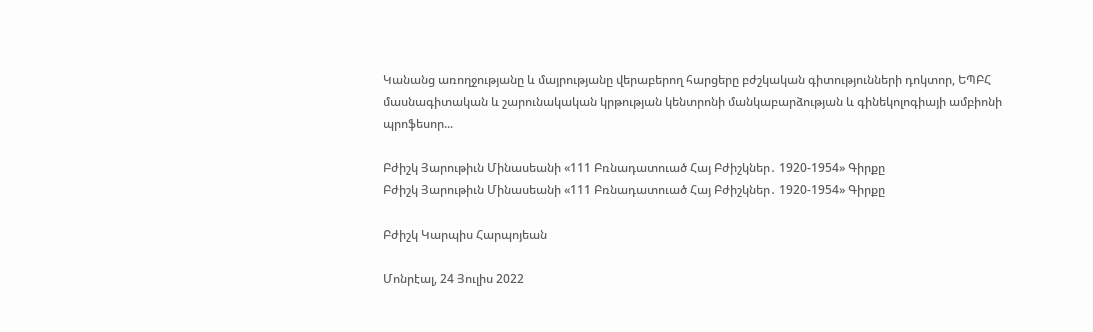Կանանց առողջությանը և մայրությանը վերաբերող հարցերը բժշկական գիտությունների դոկտոր, ԵՊԲՀ   մասնագիտական և շարունակական կրթության կենտրոնի մանկաբարձության և գինեկոլոգիայի ամբիոնի պրոֆեսոր...

Բժիշկ Յարութիւն Մինասեանի «111 Բռնադատուած Հայ Բժիշկներ․ 1920-1954» Գիրքը
Բժիշկ Յարութիւն Մինասեանի «111 Բռնադատուած Հայ Բժիշկներ․ 1920-1954» Գիրքը

Բժիշկ Կարպիս Հարպոյեան

Մոնրէալ, 24 Յուլիս 2022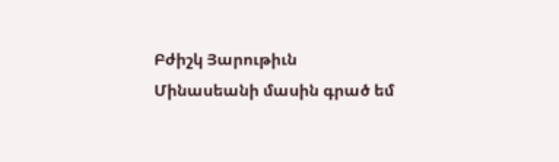Բժիշկ Յարութիւն Մինասեանի մասին գրած եմ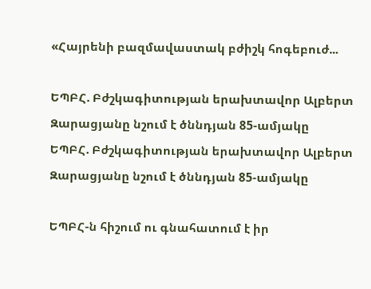«Հայրենի բազմավաստակ բժիշկ հոգեբուժ...

ԵՊԲՀ. Բժշկագիտության երախտավոր Ալբերտ Զարացյանը նշում է ծննդյան 85-ամյակը
ԵՊԲՀ. Բժշկագիտության երախտավոր Ալբերտ Զարացյանը նշում է ծննդյան 85-ամյակը

ԵՊԲՀ-ն հիշում ու գնահատում է իր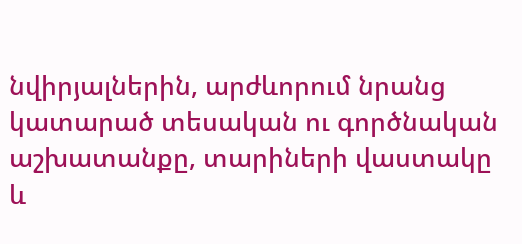նվիրյալներին, արժևորում նրանց կատարած տեսական ու գործնական աշխատանքը, տարիների վաստակը և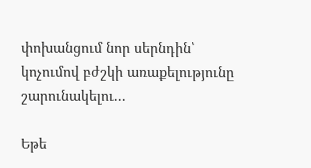փոխանցում նոր սերնդին՝ կոչումով բժշկի առաքելությունը շարունակելու...

Եթե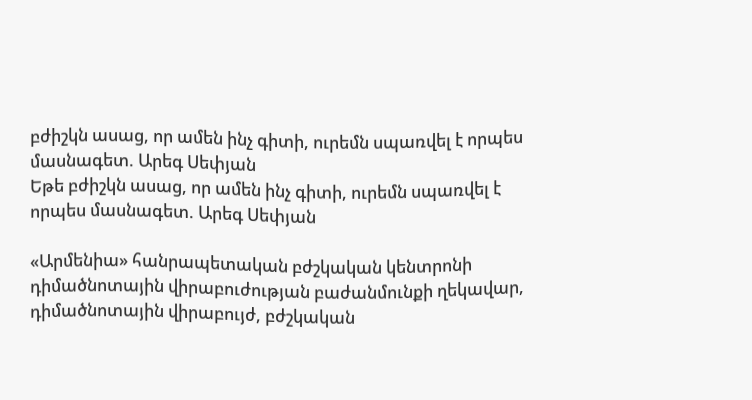բժիշկն ասաց, որ ամեն ինչ գիտի, ուրեմն սպառվել է որպես մասնագետ. Արեգ Սեփյան
Եթե բժիշկն ասաց, որ ամեն ինչ գիտի, ուրեմն սպառվել է որպես մասնագետ. Արեգ Սեփյան

«Արմենիա» հանրապետական բժշկական կենտրոնի դիմածնոտային վիրաբուժության բաժանմունքի ղեկավար, դիմածնոտային վիրաբույժ, բժշկական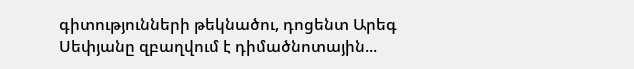գիտությունների թեկնածու, դոցենտ Արեգ Սեփյանը զբաղվում է դիմածնոտային...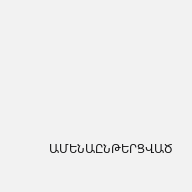ԱՄԵՆԱԸՆԹԵՐՑՎԱԾ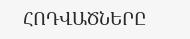ՀՈԴՎԱԾՆԵՐԸ